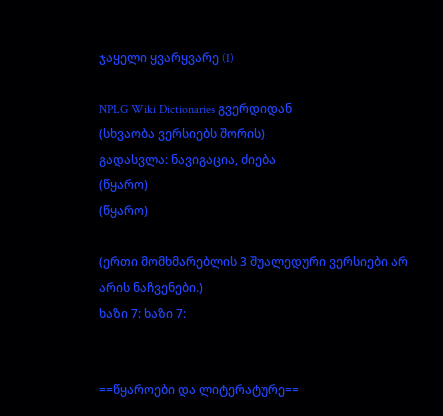ჯაყელი ყვარყვარე (I)

NPLG Wiki Dictionaries გვერდიდან
(სხვაობა ვერსიებს შორის)
გადასვლა: ნავიგაცია, ძიება
(წყარო)
(წყარო)

(ერთი მომხმარებლის 3 შუალედური ვერსიები არ არის ნაჩვენები.)
ხაზი 7: ხაზი 7:


==წყაროები და ლიტერატურე==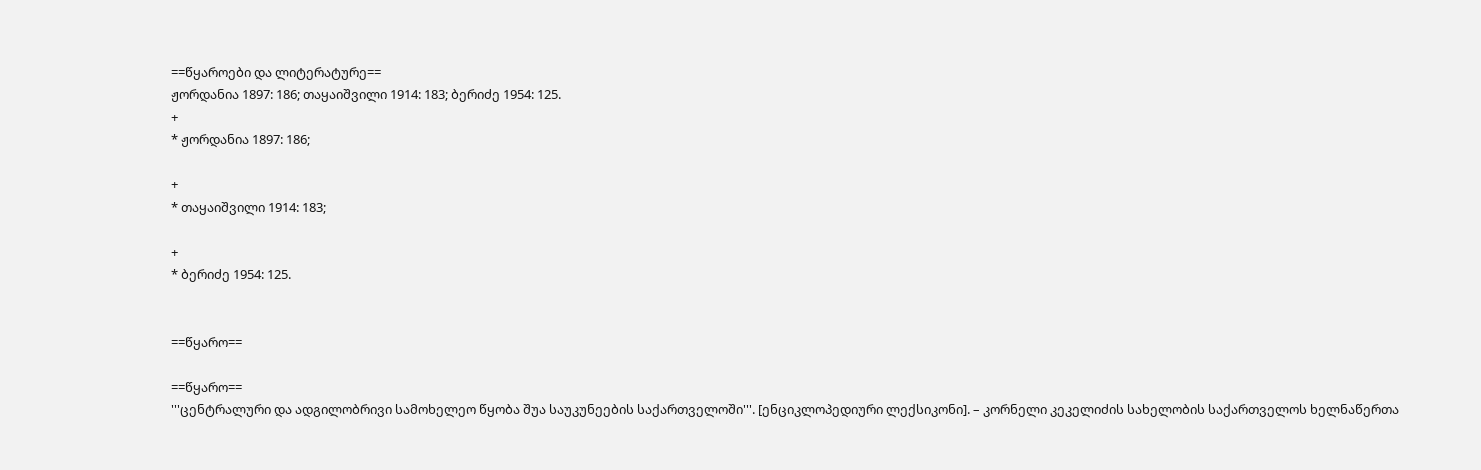==წყაროები და ლიტერატურე==
ჟორდანია 1897: 186; თაყაიშვილი 1914: 183; ბერიძე 1954: 125.
+
* ჟორდანია 1897: 186;

+
* თაყაიშვილი 1914: 183;

+
* ბერიძე 1954: 125.


==წყარო==

==წყარო==
'''ცენტრალური და ადგილობრივი სამოხელეო წყობა შუა საუკუნეების საქართველოში'''. [ენციკლოპედიური ლექსიკონი]. – კორნელი კეკელიძის სახელობის საქართველოს ხელნაწერთა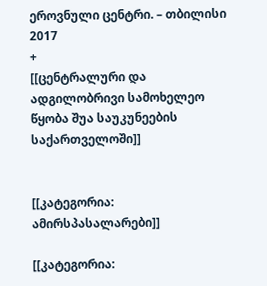ეროვნული ცენტრი. – თბილისი 2017
+
[[ცენტრალური და ადგილობრივი სამოხელეო წყობა შუა საუკუნეების საქართველოში]]


[[კატეგორია: ამირსპასალარები]]

[[კატეგორია: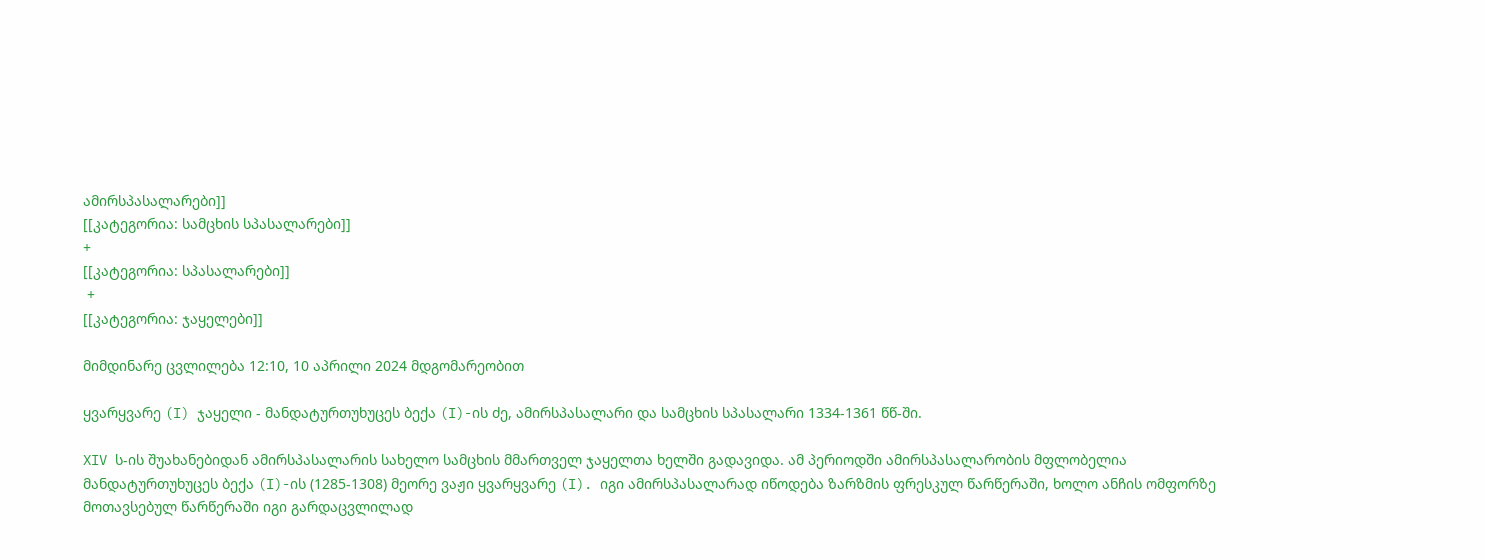ამირსპასალარები]]
[[კატეგორია: სამცხის სპასალარები]]
+
[[კატეგორია: სპასალარები]]
 +
[[კატეგორია: ჯაყელები]]

მიმდინარე ცვლილება 12:10, 10 აპრილი 2024 მდგომარეობით

ყვარყვარე (I) ჯაყელი - მანდატურთუხუცეს ბექა (I)-ის ძე, ამირსპასალარი და სამცხის სპასალარი 1334-1361 წწ-ში.

XIV ს-ის შუახანებიდან ამირსპასალარის სახელო სამცხის მმართველ ჯაყელთა ხელში გადავიდა. ამ პერიოდში ამირსპასალარობის მფლობელია მანდატურთუხუცეს ბექა (I)-ის (1285-1308) მეორე ვაჟი ყვარყვარე (I). იგი ამირსპასალარად იწოდება ზარზმის ფრესკულ წარწერაში, ხოლო ანჩის ომფორზე მოთავსებულ წარწერაში იგი გარდაცვლილად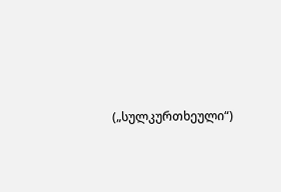(„სულკურთხეული“)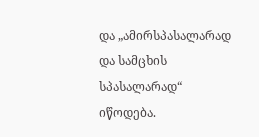და „ამირსპასალარად და სამცხის სპასალარად“ იწოდება.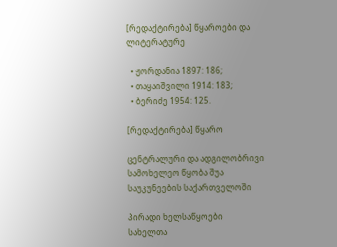[რედაქტირება] წყაროები და ლიტერატურე

  • ჟორდანია 1897: 186;
  • თაყაიშვილი 1914: 183;
  • ბერიძე 1954: 125.

[რედაქტირება] წყარო

ცენტრალური და ადგილობრივი სამოხელეო წყობა შუა საუკუნეების საქართველოში

პირადი ხელსაწყოები
სახელთა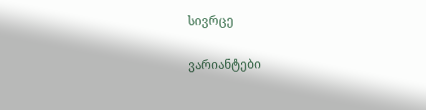სივრცე

ვარიანტები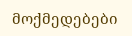მოქმედებები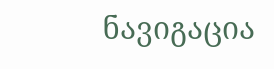ნავიგაცია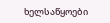ხელსაწყოები